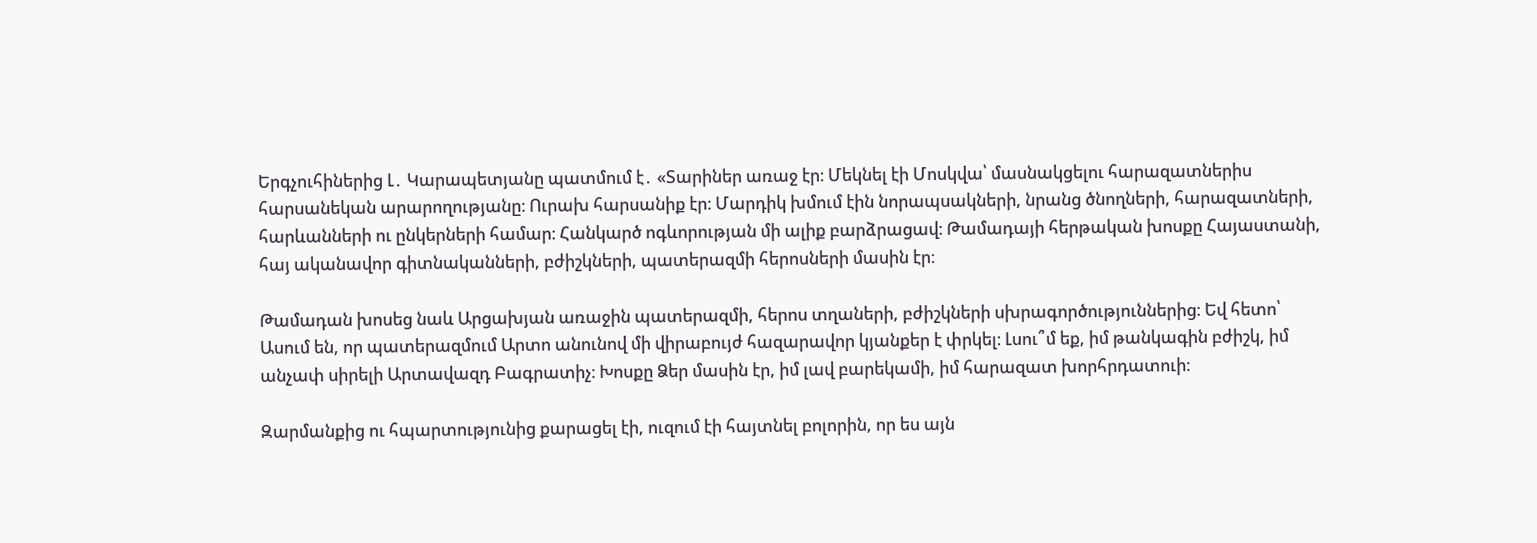Երգչուհիներից Լ․ Կարապետյանը պատմում է․ «Տարիներ առաջ էր։ Մեկնել էի Մոսկվա՝ մասնակցելու հարազատներիս հարսանեկան արարողությանը։ Ուրախ հարսանիք էր։ Մարդիկ խմում էին նորապսակների, նրանց ծնողների, հարազատների, հարևանների ու ընկերների համար։ Հանկարծ ոգևորության մի ալիք բարձրացավ։ Թամադայի հերթական խոսքը Հայաստանի, հայ ականավոր գիտնականների, բժիշկների, պատերազմի հերոսների մասին էր։

Թամադան խոսեց նաև Արցախյան առաջին պատերազմի, հերոս տղաների, բժիշկների սխրագործություններից։ Եվ հետո՝ Ասում են, որ պատերազմում Արտո անունով մի վիրաբույժ հազարավոր կյանքեր է փրկել։ Լսու՞մ եք, իմ թանկագին բժիշկ, իմ անչափ սիրելի Արտավազդ Բագրատիչ։ Խոսքը Ձեր մասին էր, իմ լավ բարեկամի, իմ հարազատ խորհրդատուի։

Զարմանքից ու հպարտությունից քարացել էի, ուզում էի հայտնել բոլորին, որ ես այն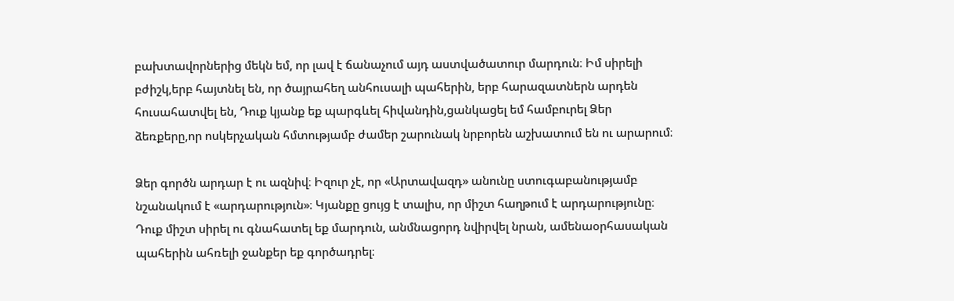բախտավորներից մեկն եմ, որ լավ է ճանաչում այդ աստվածատուր մարդուն։ Իմ սիրելի բժիշկ,երբ հայտնել են, որ ծայրահեղ անհուսալի պահերին, երբ հարազատներն արդեն հուսահատվել են, Դուք կյանք եք պարգևել հիվանդին,ցանկացել եմ համբուրել Ձեր ձեռքերը,որ ոսկերչական հմտությամբ ժամեր շարունակ նրբորեն աշխատում են ու արարում։

Ձեր գործն արդար է ու ազնիվ։ Իզուր չէ, որ «Արտավազդ» անունը ստուգաբանությամբ նշանակում է «արդարություն»։ Կյանքը ցույց է տալիս, որ միշտ հաղթում է արդարությունը։ Դուք միշտ սիրել ու գնահատել եք մարդուն, անմնացորդ նվիրվել նրան, ամենաօրհասական պահերին ահռելի ջանքեր եք գործադրել։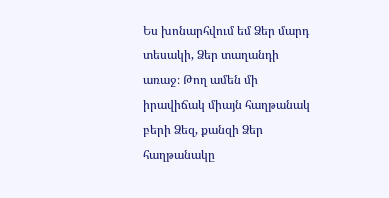Ես խոնարհվում եմ Ձեր մարդ տեսակի, Ձեր տաղանդի առաջ։ Թող ամեն մի իրավիճակ միայն հաղթանակ բերի Ձեզ, քանզի Ձեր հաղթանակը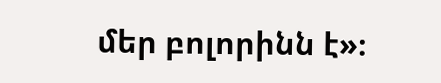մեր բոլորինն է»։